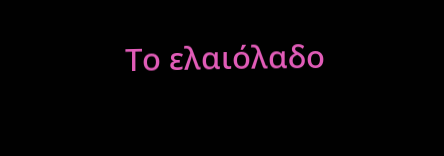Το ελαιόλαδο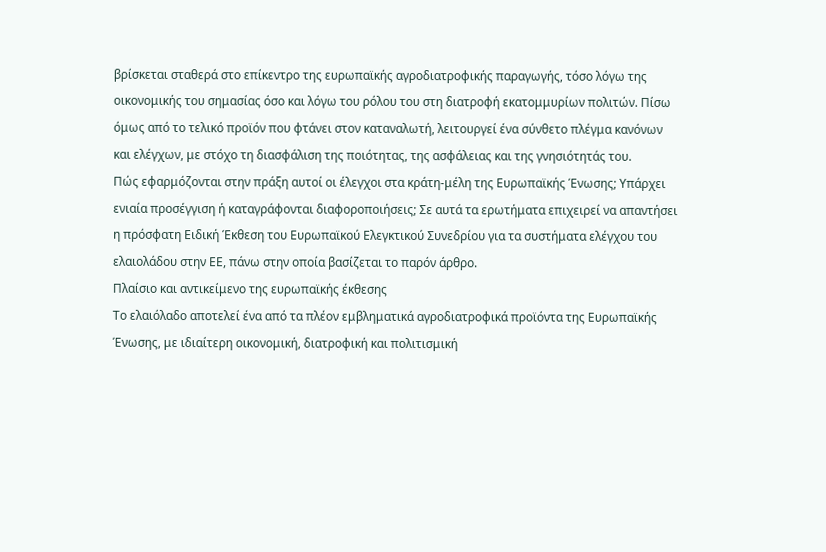βρίσκεται σταθερά στο επίκεντρο της ευρωπαϊκής αγροδιατροφικής παραγωγής, τόσο λόγω της οικονομικής του σημασίας όσο και λόγω του ρόλου του στη διατροφή εκατομμυρίων πολιτών. Πίσω όμως από το τελικό προϊόν που φτάνει στον καταναλωτή, λειτουργεί ένα σύνθετο πλέγμα κανόνων και ελέγχων, με στόχο τη διασφάλιση της ποιότητας, της ασφάλειας και της γνησιότητάς του.
Πώς εφαρμόζονται στην πράξη αυτοί οι έλεγχοι στα κράτη-μέλη της Ευρωπαϊκής Ένωσης; Υπάρχει ενιαία προσέγγιση ή καταγράφονται διαφοροποιήσεις; Σε αυτά τα ερωτήματα επιχειρεί να απαντήσει η πρόσφατη Ειδική Έκθεση του Ευρωπαϊκού Ελεγκτικού Συνεδρίου για τα συστήματα ελέγχου του ελαιολάδου στην ΕΕ, πάνω στην οποία βασίζεται το παρόν άρθρο.
Πλαίσιο και αντικείμενο της ευρωπαϊκής έκθεσης
Το ελαιόλαδο αποτελεί ένα από τα πλέον εμβληματικά αγροδιατροφικά προϊόντα της Ευρωπαϊκής Ένωσης, με ιδιαίτερη οικονομική, διατροφική και πολιτισμική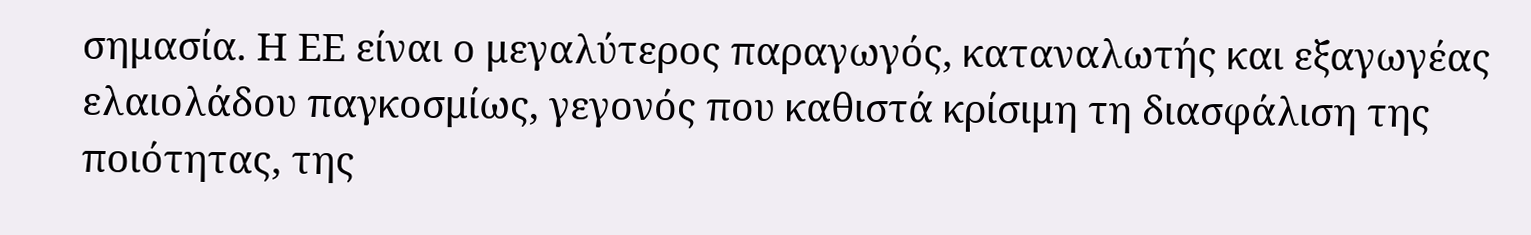σημασία. Η ΕΕ είναι ο μεγαλύτερος παραγωγός, καταναλωτής και εξαγωγέας ελαιολάδου παγκοσμίως, γεγονός που καθιστά κρίσιμη τη διασφάλιση της ποιότητας, της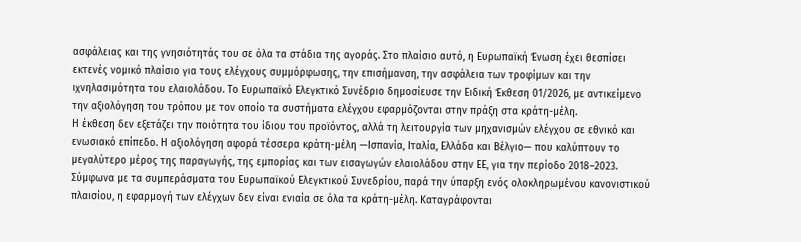ασφάλειας και της γνησιότητάς του σε όλα τα στάδια της αγοράς. Στο πλαίσιο αυτό, η Ευρωπαϊκή Ένωση έχει θεσπίσει εκτενές νομικό πλαίσιο για τους ελέγχους συμμόρφωσης, την επισήμανση, την ασφάλεια των τροφίμων και την ιχνηλασιμότητα του ελαιολάδου. Το Ευρωπαϊκό Ελεγκτικό Συνέδριο δημοσίευσε την Ειδική Έκθεση 01/2026, με αντικείμενο την αξιολόγηση του τρόπου με τον οποίο τα συστήματα ελέγχου εφαρμόζονται στην πράξη στα κράτη-μέλη.
Η έκθεση δεν εξετάζει την ποιότητα του ίδιου του προϊόντος, αλλά τη λειτουργία των μηχανισμών ελέγχου σε εθνικό και ενωσιακό επίπεδο. Η αξιολόγηση αφορά τέσσερα κράτη-μέλη —Ισπανία, Ιταλία, Ελλάδα και Βέλγιο— που καλύπτουν το μεγαλύτερο μέρος της παραγωγής, της εμπορίας και των εισαγωγών ελαιολάδου στην ΕΕ, για την περίοδο 2018–2023. Σύμφωνα με τα συμπεράσματα του Ευρωπαϊκού Ελεγκτικού Συνεδρίου, παρά την ύπαρξη ενός ολοκληρωμένου κανονιστικού πλαισίου, η εφαρμογή των ελέγχων δεν είναι ενιαία σε όλα τα κράτη-μέλη. Καταγράφονται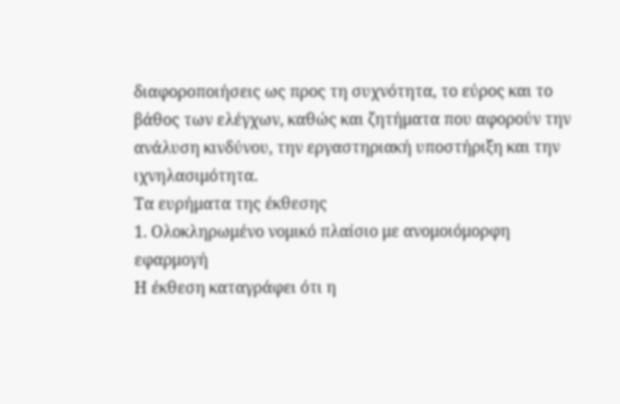διαφοροποιήσεις ως προς τη συχνότητα, το εύρος και το βάθος των ελέγχων, καθώς και ζητήματα που αφορούν την ανάλυση κινδύνου, την εργαστηριακή υποστήριξη και την ιχνηλασιμότητα.
Τα ευρήματα της έκθεσης
1. Ολοκληρωμένο νομικό πλαίσιο με ανομοιόμορφη εφαρμογή
Η έκθεση καταγράφει ότι η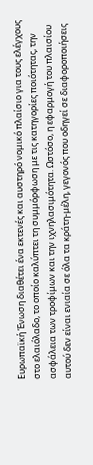Ευρωπαϊκή Ένωση διαθέτει ένα εκτενές και αυστηρό νομικό πλαίσιο για τους ελέγχους στο ελαιόλαδο, το οποίο καλύπτει τη συμμόρφωση με τις κατηγορίες ποιότητας, την ασφάλεια των τροφίμων και την ιχνηλασιμότητα. Ωστόσο, η εφαρμογή του πλαισίου αυτού δεν είναι ενιαία σε όλα τα κράτη-μέλη, γεγονός που οδηγεί σε διαφοροποιήσεις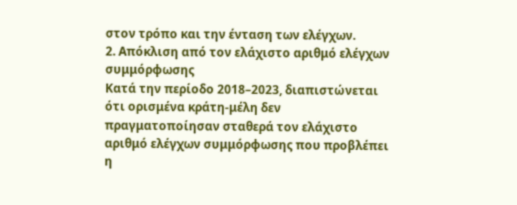στον τρόπο και την ένταση των ελέγχων.
2. Απόκλιση από τον ελάχιστο αριθμό ελέγχων συμμόρφωσης
Κατά την περίοδο 2018–2023, διαπιστώνεται ότι ορισμένα κράτη-μέλη δεν πραγματοποίησαν σταθερά τον ελάχιστο αριθμό ελέγχων συμμόρφωσης που προβλέπει η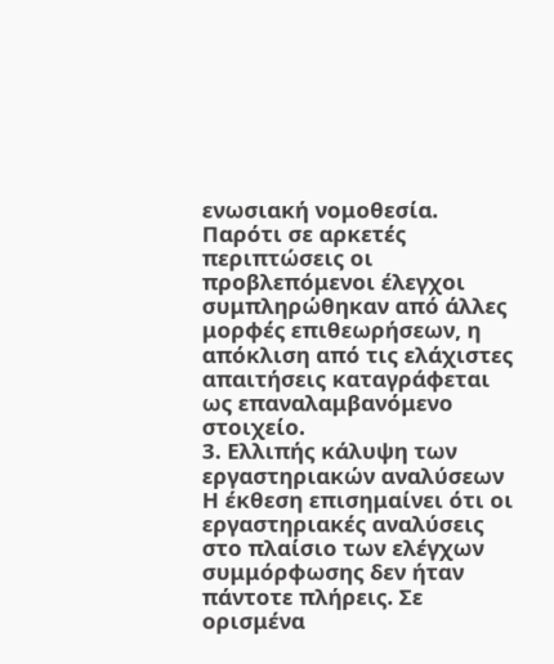ενωσιακή νομοθεσία. Παρότι σε αρκετές περιπτώσεις οι προβλεπόμενοι έλεγχοι συμπληρώθηκαν από άλλες μορφές επιθεωρήσεων, η απόκλιση από τις ελάχιστες απαιτήσεις καταγράφεται ως επαναλαμβανόμενο στοιχείο.
3. Ελλιπής κάλυψη των εργαστηριακών αναλύσεων
Η έκθεση επισημαίνει ότι οι εργαστηριακές αναλύσεις στο πλαίσιο των ελέγχων συμμόρφωσης δεν ήταν πάντοτε πλήρεις. Σε ορισμένα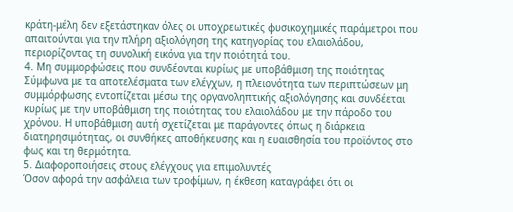κράτη-μέλη δεν εξετάστηκαν όλες οι υποχρεωτικές φυσικοχημικές παράμετροι που απαιτούνται για την πλήρη αξιολόγηση της κατηγορίας του ελαιολάδου, περιορίζοντας τη συνολική εικόνα για την ποιότητά του.
4. Μη συμμορφώσεις που συνδέονται κυρίως με υποβάθμιση της ποιότητας
Σύμφωνα με τα αποτελέσματα των ελέγχων, η πλειονότητα των περιπτώσεων μη συμμόρφωσης εντοπίζεται μέσω της οργανοληπτικής αξιολόγησης και συνδέεται κυρίως με την υποβάθμιση της ποιότητας του ελαιολάδου με την πάροδο του χρόνου. Η υποβάθμιση αυτή σχετίζεται με παράγοντες όπως η διάρκεια διατηρησιμότητας, οι συνθήκες αποθήκευσης και η ευαισθησία του προϊόντος στο φως και τη θερμότητα.
5. Διαφοροποιήσεις στους ελέγχους για επιμολυντές
Όσον αφορά την ασφάλεια των τροφίμων, η έκθεση καταγράφει ότι οι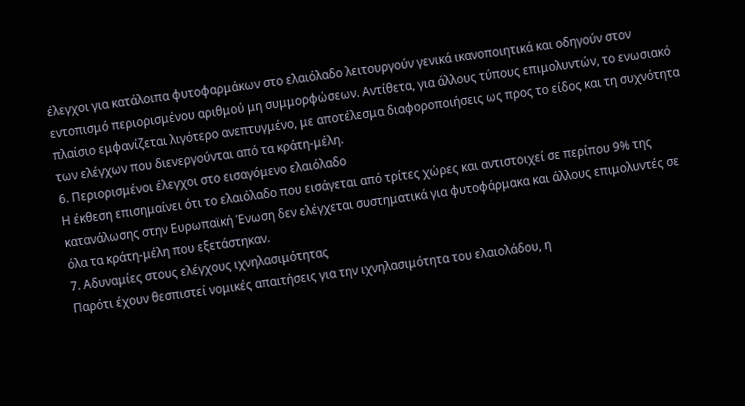έλεγχοι για κατάλοιπα φυτοφαρμάκων στο ελαιόλαδο λειτουργούν γενικά ικανοποιητικά και οδηγούν στον εντοπισμό περιορισμένου αριθμού μη συμμορφώσεων. Αντίθετα, για άλλους τύπους επιμολυντών, το ενωσιακό πλαίσιο εμφανίζεται λιγότερο ανεπτυγμένο, με αποτέλεσμα διαφοροποιήσεις ως προς το είδος και τη συχνότητα των ελέγχων που διενεργούνται από τα κράτη-μέλη.
6. Περιορισμένοι έλεγχοι στο εισαγόμενο ελαιόλαδο
Η έκθεση επισημαίνει ότι το ελαιόλαδο που εισάγεται από τρίτες χώρες και αντιστοιχεί σε περίπου 9% της κατανάλωσης στην Ευρωπαϊκή Ένωση δεν ελέγχεται συστηματικά για φυτοφάρμακα και άλλους επιμολυντές σε όλα τα κράτη-μέλη που εξετάστηκαν.
7. Αδυναμίες στους ελέγχους ιχνηλασιμότητας
Παρότι έχουν θεσπιστεί νομικές απαιτήσεις για την ιχνηλασιμότητα του ελαιολάδου, η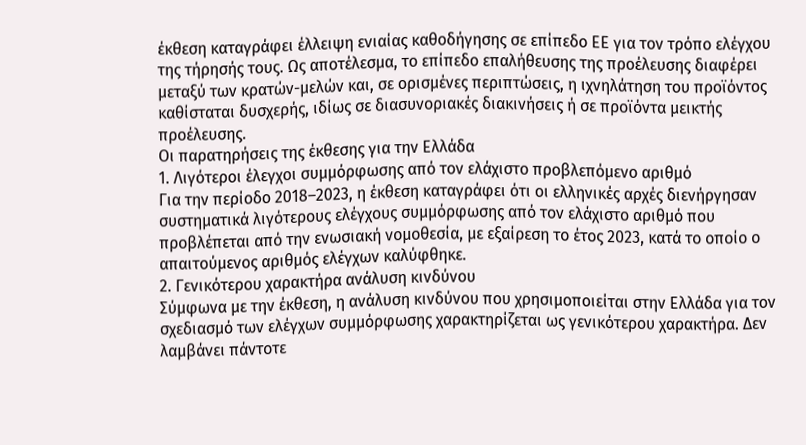έκθεση καταγράφει έλλειψη ενιαίας καθοδήγησης σε επίπεδο ΕΕ για τον τρόπο ελέγχου της τήρησής τους. Ως αποτέλεσμα, το επίπεδο επαλήθευσης της προέλευσης διαφέρει μεταξύ των κρατών-μελών και, σε ορισμένες περιπτώσεις, η ιχνηλάτηση του προϊόντος καθίσταται δυσχερής, ιδίως σε διασυνοριακές διακινήσεις ή σε προϊόντα μεικτής προέλευσης.
Οι παρατηρήσεις της έκθεσης για την Ελλάδα
1. Λιγότεροι έλεγχοι συμμόρφωσης από τον ελάχιστο προβλεπόμενο αριθμό
Για την περίοδο 2018–2023, η έκθεση καταγράφει ότι οι ελληνικές αρχές διενήργησαν συστηματικά λιγότερους ελέγχους συμμόρφωσης από τον ελάχιστο αριθμό που προβλέπεται από την ενωσιακή νομοθεσία, με εξαίρεση το έτος 2023, κατά το οποίο ο απαιτούμενος αριθμός ελέγχων καλύφθηκε.
2. Γενικότερου χαρακτήρα ανάλυση κινδύνου
Σύμφωνα με την έκθεση, η ανάλυση κινδύνου που χρησιμοποιείται στην Ελλάδα για τον σχεδιασμό των ελέγχων συμμόρφωσης χαρακτηρίζεται ως γενικότερου χαρακτήρα. Δεν λαμβάνει πάντοτε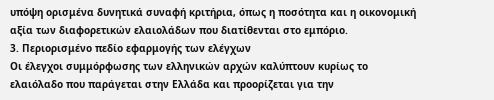υπόψη ορισμένα δυνητικά συναφή κριτήρια, όπως η ποσότητα και η οικονομική αξία των διαφορετικών ελαιολάδων που διατίθενται στο εμπόριο.
3. Περιορισμένο πεδίο εφαρμογής των ελέγχων
Οι έλεγχοι συμμόρφωσης των ελληνικών αρχών καλύπτουν κυρίως το ελαιόλαδο που παράγεται στην Ελλάδα και προορίζεται για την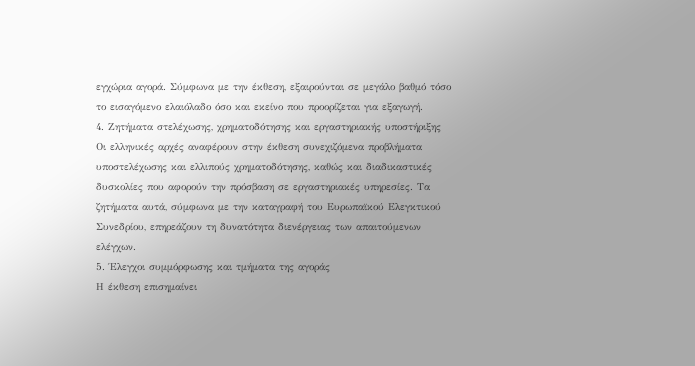εγχώρια αγορά. Σύμφωνα με την έκθεση, εξαιρούνται σε μεγάλο βαθμό τόσο το εισαγόμενο ελαιόλαδο όσο και εκείνο που προορίζεται για εξαγωγή.
4. Ζητήματα στελέχωσης, χρηματοδότησης και εργαστηριακής υποστήριξης
Οι ελληνικές αρχές αναφέρουν στην έκθεση συνεχιζόμενα προβλήματα υποστελέχωσης και ελλιπούς χρηματοδότησης, καθώς και διαδικαστικές δυσκολίες που αφορούν την πρόσβαση σε εργαστηριακές υπηρεσίες. Τα ζητήματα αυτά, σύμφωνα με την καταγραφή του Ευρωπαϊκού Ελεγκτικού Συνεδρίου, επηρεάζουν τη δυνατότητα διενέργειας των απαιτούμενων ελέγχων.
5. Έλεγχοι συμμόρφωσης και τμήματα της αγοράς
Η έκθεση επισημαίνει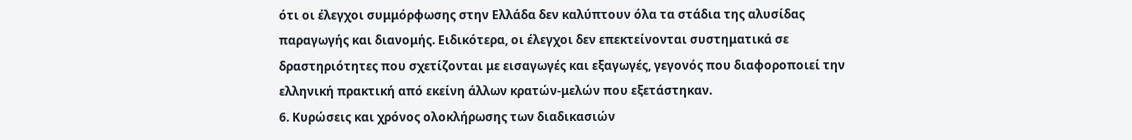ότι οι έλεγχοι συμμόρφωσης στην Ελλάδα δεν καλύπτουν όλα τα στάδια της αλυσίδας παραγωγής και διανομής. Ειδικότερα, οι έλεγχοι δεν επεκτείνονται συστηματικά σε δραστηριότητες που σχετίζονται με εισαγωγές και εξαγωγές, γεγονός που διαφοροποιεί την ελληνική πρακτική από εκείνη άλλων κρατών-μελών που εξετάστηκαν.
6. Κυρώσεις και χρόνος ολοκλήρωσης των διαδικασιών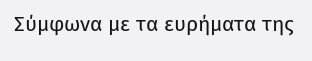Σύμφωνα με τα ευρήματα της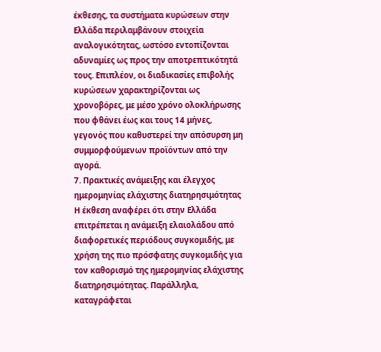έκθεσης, τα συστήματα κυρώσεων στην Ελλάδα περιλαμβάνουν στοιχεία αναλογικότητας, ωστόσο εντοπίζονται αδυναμίες ως προς την αποτρεπτικότητά τους. Επιπλέον, οι διαδικασίες επιβολής κυρώσεων χαρακτηρίζονται ως χρονοβόρες, με μέσο χρόνο ολοκλήρωσης που φθάνει έως και τους 14 μήνες, γεγονός που καθυστερεί την απόσυρση μη συμμορφούμενων προϊόντων από την αγορά.
7. Πρακτικές ανάμειξης και έλεγχος ημερομηνίας ελάχιστης διατηρησιμότητας
Η έκθεση αναφέρει ότι στην Ελλάδα επιτρέπεται η ανάμειξη ελαιολάδου από διαφορετικές περιόδους συγκομιδής, με χρήση της πιο πρόσφατης συγκομιδής για τον καθορισμό της ημερομηνίας ελάχιστης διατηρησιμότητας. Παράλληλα, καταγράφεται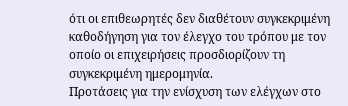ότι οι επιθεωρητές δεν διαθέτουν συγκεκριμένη καθοδήγηση για τον έλεγχο του τρόπου με τον οποίο οι επιχειρήσεις προσδιορίζουν τη συγκεκριμένη ημερομηνία.
Προτάσεις για την ενίσχυση των ελέγχων στο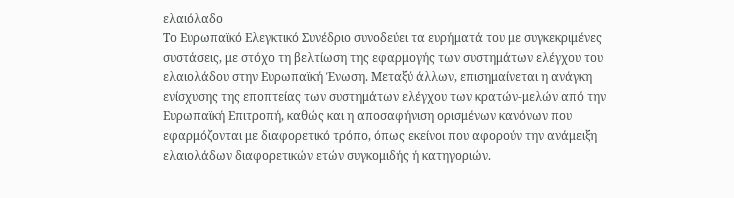ελαιόλαδο
Το Ευρωπαϊκό Ελεγκτικό Συνέδριο συνοδεύει τα ευρήματά του με συγκεκριμένες συστάσεις, με στόχο τη βελτίωση της εφαρμογής των συστημάτων ελέγχου του ελαιολάδου στην Ευρωπαϊκή Ένωση. Μεταξύ άλλων, επισημαίνεται η ανάγκη ενίσχυσης της εποπτείας των συστημάτων ελέγχου των κρατών-μελών από την Ευρωπαϊκή Επιτροπή, καθώς και η αποσαφήνιση ορισμένων κανόνων που εφαρμόζονται με διαφορετικό τρόπο, όπως εκείνοι που αφορούν την ανάμειξη ελαιολάδων διαφορετικών ετών συγκομιδής ή κατηγοριών.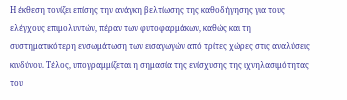Η έκθεση τονίζει επίσης την ανάγκη βελτίωσης της καθοδήγησης για τους ελέγχους επιμολυντών, πέραν των φυτοφαρμάκων, καθώς και τη συστηματικότερη ενσωμάτωση των εισαγωγών από τρίτες χώρες στις αναλύσεις κινδύνου. Τέλος, υπογραμμίζεται η σημασία της ενίσχυσης της ιχνηλασιμότητας του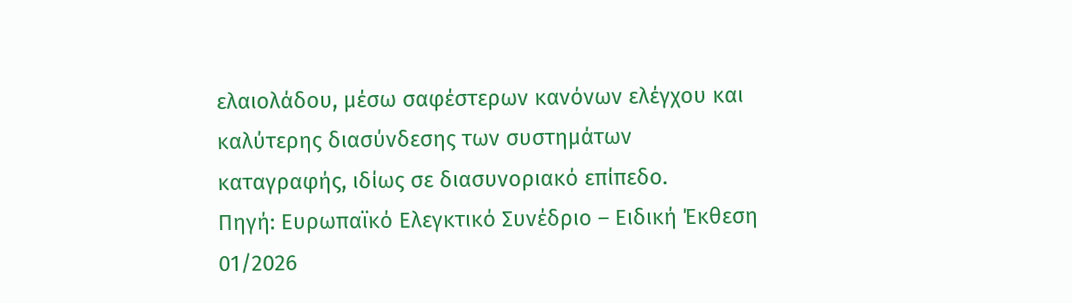ελαιολάδου, μέσω σαφέστερων κανόνων ελέγχου και καλύτερης διασύνδεσης των συστημάτων καταγραφής, ιδίως σε διασυνοριακό επίπεδο.
Πηγή: Ευρωπαϊκό Ελεγκτικό Συνέδριο – Ειδική Έκθεση 01/2026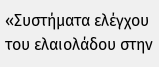«Συστήματα ελέγχου του ελαιολάδου στην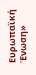Ευρωπαϊκή Ένωση»